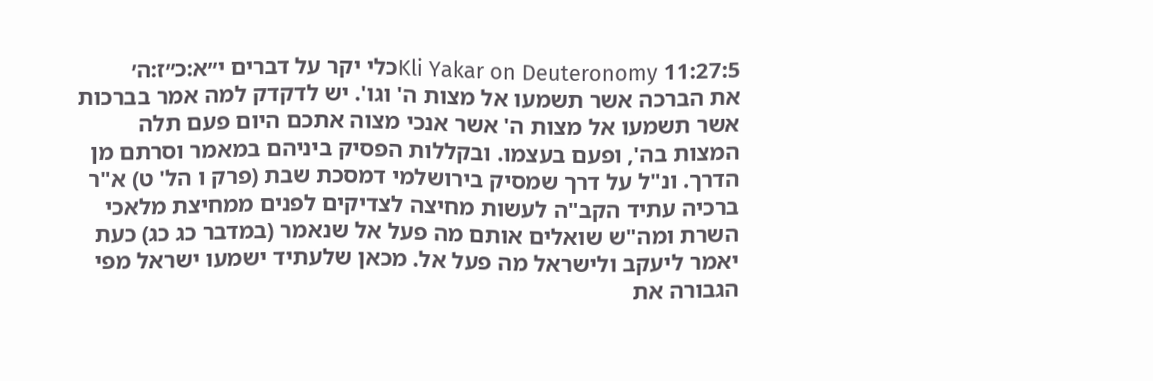Kli Yakar on Deuteronomy 11:27:5כלי יקר על דברים י״א:כ״ז:ה׳
את הברכה אשר תשמעו אל מצות ה' וגו'. יש לדקדק למה אמר בברכות אשר תשמעו אל מצות ה' אשר אנכי מצוה אתכם היום פעם תלה המצות בה', ופעם בעצמו. ובקללות הפסיק ביניהם במאמר וסרתם מן הדרך. ונ"ל על דרך שמסיק בירושלמי דמסכת שבת (פרק ו הל' ט) א"ר ברכיה עתיד הקב"ה לעשות מחיצה לצדיקים לפנים ממחיצת מלאכי השרת ומה"ש שואלים אותם מה פעל אל שנאמר (במדבר כג כג) כעת יאמר ליעקב ולישראל מה פעל אל. מכאן שלעתיד ישמעו ישראל מפי הגבורה את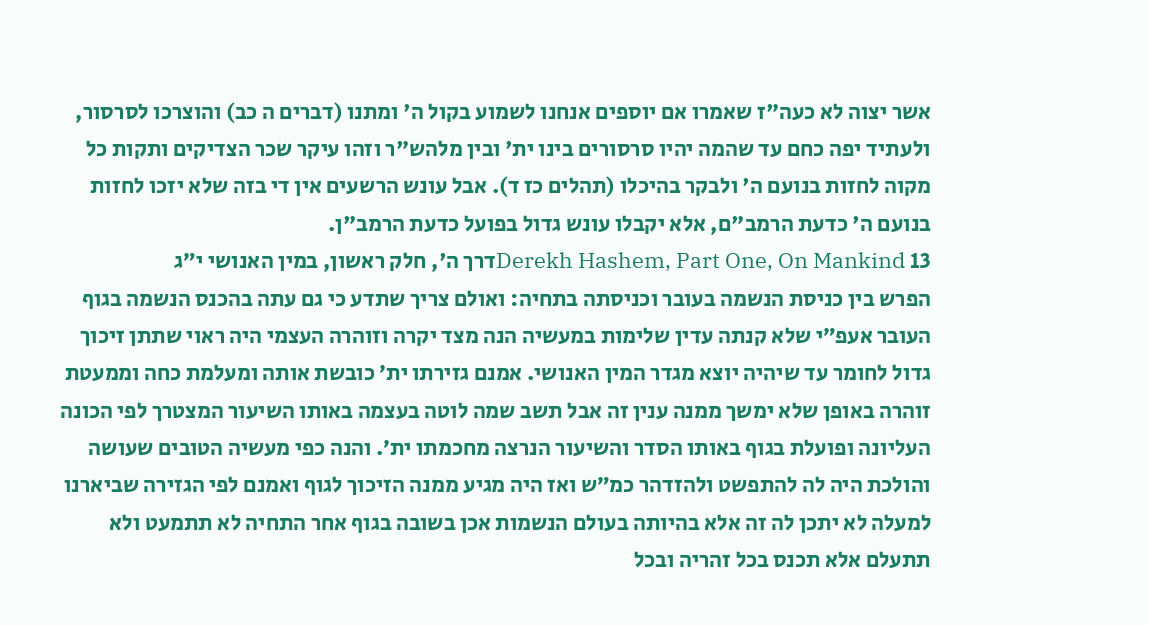אשר יצוה לא כעה"ז שאמרו אם יוספים אנחנו לשמוע בקול ה' ומתנו (דברים ה כב) והוצרכו לסרסור, ולעתיד יפה כחם עד שהמה יהיו סרסורים בינו ית' ובין מלהש"ר וזהו עיקר שכר הצדיקים ותקות כל מקוה לחזות בנועם ה' ולבקר בהיכלו (תהלים כז ד). אבל עונש הרשעים אין די בזה שלא יזכו לחזות בנועם ה' כדעת הרמב"ם, אלא יקבלו עונש גדול בפועל כדעת הרמב"ן.
Derekh Hashem, Part One, On Mankind 13דרך ה', חלק ראשון, במין האנושי י״ג
הפרש בין כניסת הנשמה בעובר וכניסתה בתחיה: ואולם צריך שתדע כי גם עתה בהכנס הנשמה בגוף העובר אעפ״י שלא קנתה עדין שלימות במעשיה הנה מצד יקרה וזוהרה העצמי היה ראוי שתתן זיכוך גדול לחומר עד שיהיה יוצא מגדר המין האנושי. אמנם גזירתו ית׳ כובשת אותה ומעלמת כחה וממעטת זוהרה באופן שלא ימשך ממנה ענין זה אבל תשב שמה לוטה בעצמה באותו השיעור המצטרך לפי הכונה העליונה ופועלת בגוף באותו הסדר והשיעור הנרצה מחכמתו ית׳. והנה כפי מעשיה הטובים שעושה והולכת היה לה להתפשט ולהזדהר כמ״ש ואז היה מגיע ממנה הזיכוך לגוף ואמנם לפי הגזירה שביארנו למעלה לא יתכן לה זה אלא בהיותה בעולם הנשמות אכן בשובה בגוף אחר התחיה לא תתמעט ולא תתעלם אלא תכנס בכל זהריה ובכל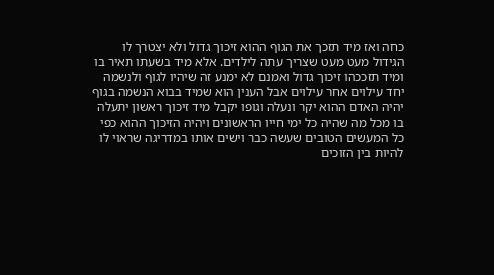כחה ואז מיד תזכך את הגוף ההוא זיכוך גדול ולא יצטרך לו הגידול מעט מעט שצריך עתה לילדים. אלא מיד בשעתו תאיר בו ומיד תזככהו זיכוך גדול ואמנם לא ימנע זה שיהיו לגוף ולנשמה יחד עילוים אחר עילוים אבל הענין הוא שמיד בבוא הנשמה בגוף יהיה האדם ההוא יקר ונעלה וגופו יקבל מיד זיכוך ראשון יתעלה בו מכל מה שהיה כל ימי חייו הראשונים ויהיה הזיכוך ההוא כפי כל המעשים הטובים שעשה כבר וישים אותו במדריגה שראוי לו להיות בין הזוכים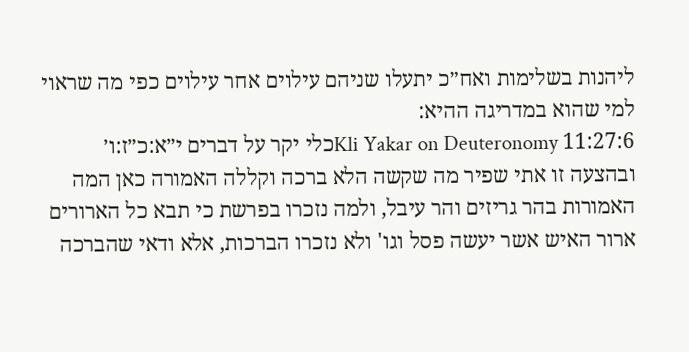ליהנות בשלימות ואח״כ יתעלו שניהם עילוים אחר עילוים כפי מה שראוי למי שהוא במדריגה ההיא:
Kli Yakar on Deuteronomy 11:27:6כלי יקר על דברים י״א:כ״ז:ו׳
ובהצעה זו אתי שפיר מה שקשה הלא ברכה וקללה האמורה כאן המה האמורות בהר גריזים והר עיבל, ולמה נזכרו בפרשת כי תבא כל הארורים ארור האיש אשר יעשה פסל וגו' ולא נזכרו הברכות, אלא ודאי שהברכה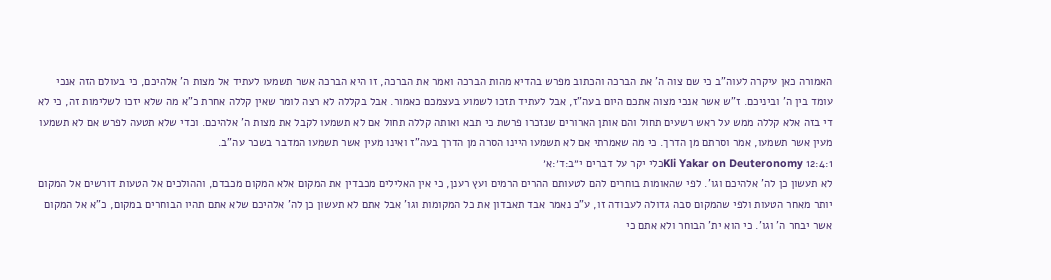האמורה כאן עיקרה לעוה"ב כי שם צוה ה' את הברכה והכתוב מפרש בהדיא מהות הברכה ואמר את הברכה, זו היא הברכה אשר תשמעו לעתיד אל מצות ה' אלהיכם, כי בעולם הזה אנכי עומד בין ה' וביניכם. ז"ש אשר אנכי מצוה אתכם היום בעה"ז, אבל לעתיד תזכו לשמוע בעצמכם כאמור. אבל בקללה לא רצה לומר שאין קללה אחרת כ"א מה שלא יזכו לשלימות זה, כי לא די בזה אלא קללה ממש על ראש רשעים תחול והם אותן הארורים שנזכרו פרשת כי תבא ואותה קללה תחול אם לא תשמעו לקבל את מצות ה' אלהיכם. וכדי שלא תטעה לפרש אם לא תשמעו מעין אשר תשמעו, אמר וסרתם מן הדרך. כי מה שאמרתי אם לא תשמעו היינו הסרה מן הדרך בעה"ז ואינו מעין אשר תשמעו המדבר בשכר עה"ב.
Kli Yakar on Deuteronomy 12:4:1כלי יקר על דברים י״ב:ד׳:א׳
לא תעשון כן לה' אלהיכם וגו'. לפי שהאומות בוחרים להם לטעותם ההרים הרמים ועץ רענן, כי אין האלילים מכבדין את המקום אלא המקום מכבדם, וההולכים אל הטעות דורשים אל המקום יותר מאחר הטעות ולפי שהמקום סבה גדולה לעבודה זו, ע"כ נאמר אבד תאבדון את כל המקומות וגו' אבל אתם לא תעשון כן לה' אלהיכם שלא אתם תהיו הבוחרים במקום, כ"א אל המקום אשר יבחר ה' וגו'. כי הוא ית' הבוחר ולא אתם כי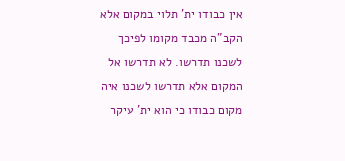אין כבודו ית' תלוי במקום אלא הקב"ה מכבד מקומו לפיכך לשכנו תדרשו. לא תדרשו אל המקום אלא תדרשו לשכנו איה מקום כבודו כי הוא ית' עיקר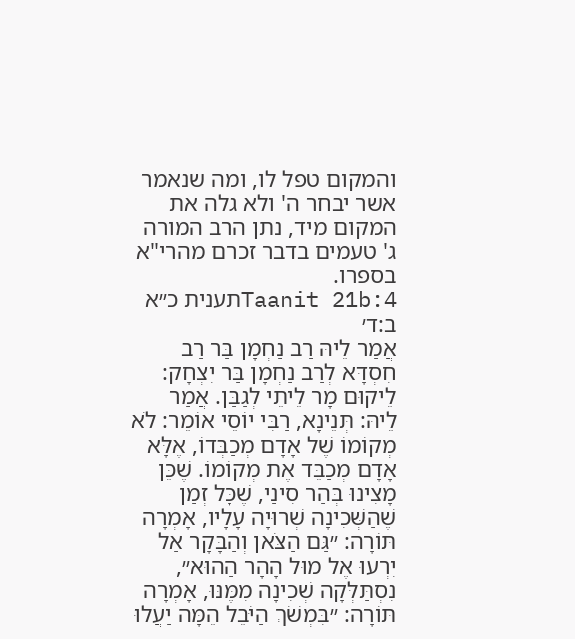והמקום טפל לו, ומה שנאמר אשר יבחר ה' ולא גלה את המקום מיד, נתן הרב המורה ג' טעמים בדבר זכרם מהרי"א בספרו.
Taanit 21b:4תענית כ״א ב:ד׳
אֲמַר לֵיהּ רַב נַחְמָן בַּר רַב חִסְדָּא לְרַב נַחְמָן בַּר יִצְחָק: לֵיקוּם מָר לֵיתֵי לְגַבַּן. אֲמַר לֵיהּ: תְּנֵינָא, רַבִּי יוֹסֵי אוֹמֵר: לֹא מְקוֹמוֹ שֶׁל אָדָם מְכַבְּדוֹ, אֶלָּא אָדָם מְכַבֵּד אֶת מְקוֹמוֹ. שֶׁכֵּן מָצִינוּ בְּהַר סִינַי, שֶׁכׇּל זְמַן שֶׁהַשְּׁכִינָה שְׁרוּיָה עָלָיו, אָמְרָה תּוֹרָה: ״גַּם הַצֹּאן וְהַבָּקָר אַל יִרְעוּ אֶל מוּל הָהָר הַהוּא״, נִסְתַּלְּקָה שְׁכִינָה מִמֶּנּוּ, אָמְרָה תּוֹרָה: ״בִּמְשֹׁךְ הַיֹּבֵל הֵמָּה יַעֲלוּ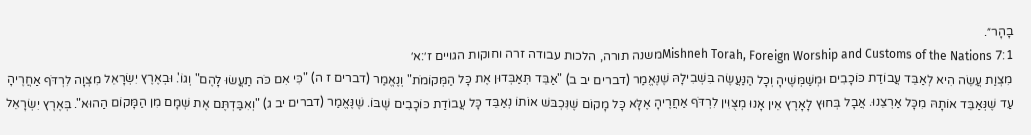בָהָר״.
Mishneh Torah, Foreign Worship and Customs of the Nations 7:1משנה תורה, הלכות עבודה זרה וחוקות הגויים ז׳:א׳
מִצְוַת עֲשֵׂה הִיא לְאַבֵּד עֲבוֹדַת כּוֹכָבִים וּמְשַׁמְּשֶׁיהָ וְכָל הַנַּעֲשֶׂה בִּשְׁבִילָהּ שֶׁנֶּאֱמַר (דברים יב ב) "אַבֵּד תְּאַבְּדוּן אֶת כָּל הַמְּקוֹמֹת" וְנֶאֱמַר (דברים ז ה) "כִּי אִם כֹּה תַעֲשׂוּ לָהֶם" וְגוֹ'. וּבְאֶרֶץ יִשְׂרָאֵל מִצְוָה לִרְדֹּף אַחֲרֶיהָ עַד שֶׁנְּאַבֵּד אוֹתָהּ מִכָּל אַרְצֵנוּ. אֲבָל בְּחוּץ לָאָרֶץ אֵין אָנוּ מְצֻוִּין לִרְדֹּף אַחֲרֶיהָ אֶלָּא כָּל מָקוֹם שֶׁנִּכְבּשׁ אוֹתוֹ נְאַבֵּד כָּל עֲבוֹדַת כּוֹכָבִים שֶׁבּוֹ. שֶׁנֶּאֱמַר (דברים יב ג) "וְאִבַּדְתֶּם אֶת שְׁמָם מִן הַמָּקוֹם הַהוּא". בְּאֶרֶץ יִשְׂרָאֵל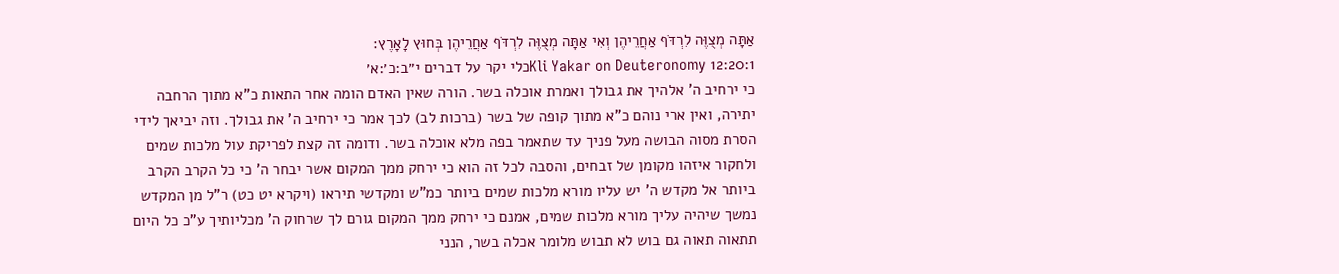אַתָּה מְצֻוֶּה לִרְדֹּף אַחֲרֵיהֶן וְאִי אַתָּה מְצֻוֶּה לִרְדֹּף אַחֲרֵיהֶן בְּחוּץ לָאָרֶץ:
Kli Yakar on Deuteronomy 12:20:1כלי יקר על דברים י״ב:כ׳:א׳
כי ירחיב ה' אלהיך את גבולך ואמרת אוכלה בשר. הורה שאין האדם הומה אחר התאות כ"א מתוך הרחבה יתירה, ואין ארי נוהם כ"א מתוך קופה של בשר (ברכות לב) לכך אמר כי ירחיב ה' את גבולך. וזה יביאך לידי הסרת מסוה הבושה מעל פניך עד שתאמר בפה מלא אוכלה בשר. ודומה זה קצת לפריקת עול מלכות שמים ולחקור איזהו מקומן של זבחים, והסבה לכל זה הוא כי ירחק ממך המקום אשר יבחר ה' כי כל הקרב הקרב ביותר אל מקדש ה' יש עליו מורא מלכות שמים ביותר כמ"ש ומקדשי תיראו (ויקרא יט כט) ר"ל מן המקדש נמשך שיהיה עליך מורא מלכות שמים, אמנם כי ירחק ממך המקום גורם לך שרחוק ה' מכליותיך ע"כ כל היום תתאוה תאוה גם בוש לא תבוש מלומר אכלה בשר, הנני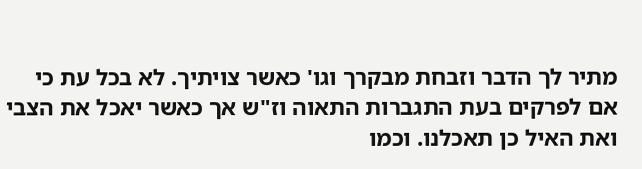מתיר לך הדבר וזבחת מבקרך וגו' כאשר צויתיך. לא בכל עת כי אם לפרקים בעת התגברות התאוה וז"ש אך כאשר יאכל את הצבי ואת האיל כן תאכלנו. וכמו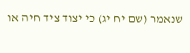שנאמר (שם יח יג) כי יצוד ציד חיה או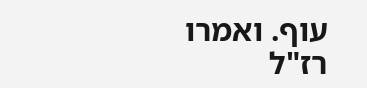עוף. ואמרו רז"ל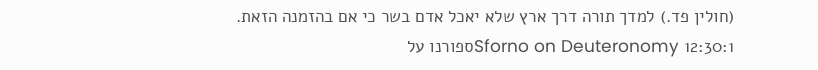(חולין פד.) למדך תורה דרך ארץ שלא יאכל אדם בשר כי אם בהזמנה הזאת.
Sforno on Deuteronomy 12:30:1ספורנו על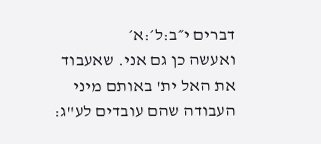דברים י״ב:ל׳:א׳
ואעשה כן גם אני. שאעבוד את האל ית' באותם מיני העבודה שהם עובדים לע"ג: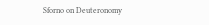Sforno on Deuteronomy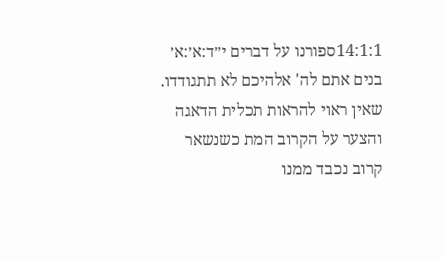14:1:1ספורנו על דברים י״ד:א׳:א׳
בנים אתם לה' אלהיכם לא תתגודדו. שאין ראוי להראות תכלית הדאגה והצער על הקרוב המת כשנשאר קרוב נכבד ממנו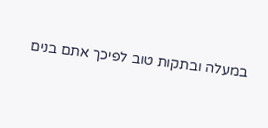במעלה ובתקות טוב לפיכך אתם בנים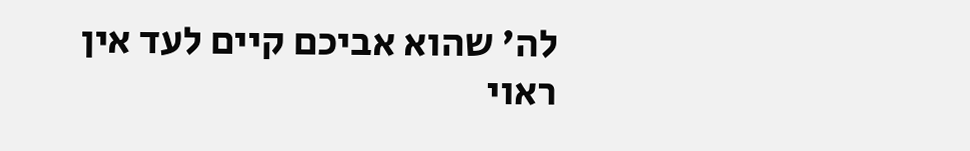לה' שהוא אביכם קיים לעד אין ראוי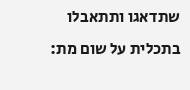שתדאגו ותתאבלו בתכלית על שום מת: